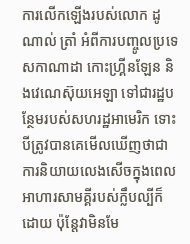ការលើកឡើងរបស់លោក ដូណាល់ ត្រាំ អំពីការបញ្ចូលប្រទេសកាណាដា កោះហ្គ្រីនឡែន និងវេណេស៊ុយអេឡា ទៅជារដ្ឋបន្ថែមរបស់សហរដ្ឋអាមេរិក ទោះបីត្រូវបានគេមើលឃើញថាជាការនិយាយលេងសើចក្នុងពេលអាហារសាមគ្គីរបស់ក្លឹបល្បីក៏ដោយ ប៉ុន្តែវាមិនមែ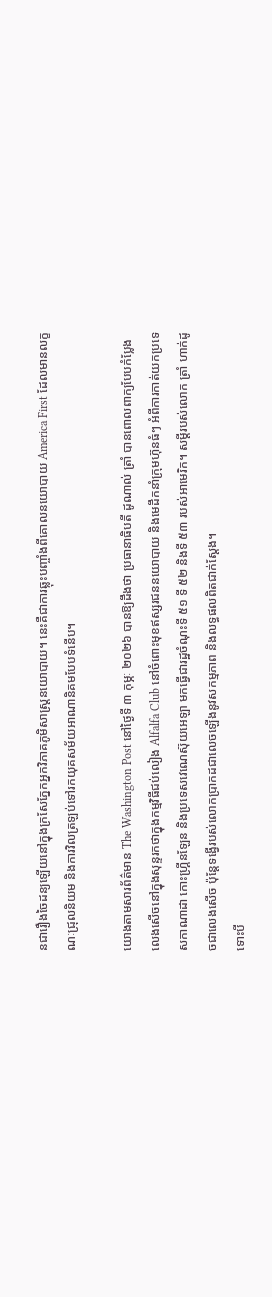នជារឿងចៃដន្យឡើយនៅក្នុងក្រសែភ្នែកអ្នកវិភាគភូមិសាស្ត្រនយោបាយ។ នេះគឺជាការឆ្លុះបញ្ចាំងពីគោលនយោបាយ America First ដែលមានលក្ខណៈជ្រុលនិយម និងការវិលត្រឡប់ទៅរកយុគសម័យអាណានិគមបែបទំនើប។

យោងតាមសារព័ត៌មាន The Washington Post នៅថ្ងៃទី ៣ កុម្ភៈ ២០២៦ បានឱ្យដឹងថា ប្រធានាធិបតី ដូណាល់ ត្រាំ បានពោលពាក្យបែបកំប្លែងលេងសើចនៅក្នុងសុន្ទរកថាក្នុងកម្មវិធីជប់លៀង Alfalfa Club នៅចំពោះមុខឥស្សរជននយោបាយ និងមេដឹកនាំក្រុមហ៊ុនធំៗ អំពីការកាត់យកប្រទេសកាណាដា កោះហ្គ្រីនឡែន និងប្រទេសវេណេស៊ុយអេឡា មកធ្វើជារដ្ឋចំណុះទី ៥១ ទី ៥២ និងទី ៥៣ របស់អាមេរិក។ សម្ដីរបស់លោក ត្រាំ ហាក់ដូចជាលេងសើច ប៉ុន្តែទង្វើរបស់លោកប្រាកដជាលេចឡើងនូវសកម្មភាព និងលទ្ធផលពិតជាក់ស្ដែង។
ទោះបី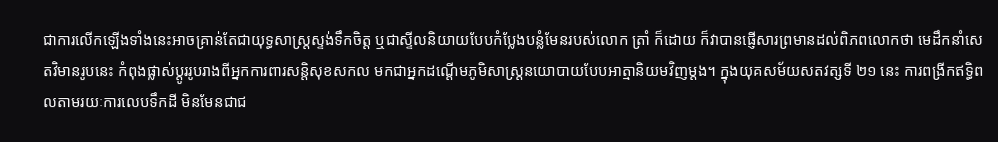ជាការលើកឡើងទាំងនេះអាចគ្រាន់តែជាយុទ្ធសាស្ត្រស្ទង់ទឹកចិត្ត ឬជាស្ទីលនិយាយបែបកំប្លែងបន្លំមែនរបស់លោក ត្រាំ ក៏ដោយ ក៏វាបានផ្ញើសារព្រមានដល់ពិភពលោកថា មេដឹកនាំសេតវិមានរូបនេះ កំពុងផ្លាស់ប្តូររូបរាងពីអ្នកការពារសន្តិសុខសកល មកជាអ្នកដណ្តើមភូមិសាស្ត្រនយោបាយបែបអាត្មានិយមវិញម្ដង។ ក្នុងយុគសម័យសតវត្សទី ២១ នេះ ការពង្រីកឥទ្ធិពលតាមរយៈការលេបទឹកដី មិនមែនជាជ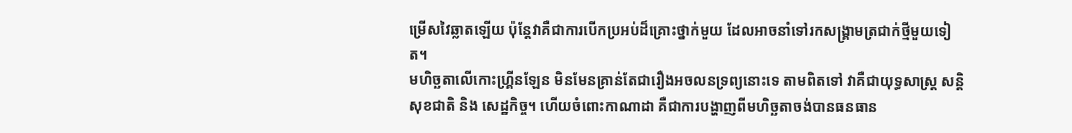ម្រើសវៃឆ្លាតឡើយ ប៉ុន្តែវាគឺជាការបើកប្រអប់ដ៏គ្រោះថ្នាក់មួយ ដែលអាចនាំទៅរកសង្គ្រាមត្រជាក់ថ្មីមួយទៀត។
មហិច្ឆតាលើកោះហ្គ្រីនឡែន មិនមែនគ្រាន់តែជារឿងអចលនទ្រព្យនោះទេ តាមពិតទៅ វាគឺជាយុទ្ធសាស្ត្រ សន្តិសុខជាតិ និង សេដ្ឋកិច្ច។ ហើយចំពោះកាណាដា គឺជាការបង្ហាញពីមហិច្ឆតាចង់បានធនធាន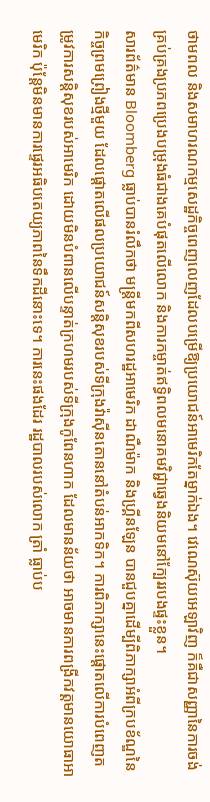ថាមពល និងសមាហរណកម្មសេដ្ឋកិច្ចពេញលេញដែលបម្រើឱ្យប្រយោជន៍អាមេរិកតែម្នាក់ឯង។ វេណេស៊ុយអេឡាវិញ ក៏គឺជាសញ្ញានៃការចង់គ្រប់គ្រងប្រភពប្រេងបម្រុងធំជាងគេបំផុតលើលោក និងការកម្ចាត់ឥទ្ធិពលមនោគមវិជ្ជាឆ្វេងនិយមនៅក្បែររបងផ្ទះខ្លួន។
សារព័ត៌មាន Bloomberg ធ្លាប់បានរំលឹកថា មន្ត្រីមកពីសហរដ្ឋអាមេរិក ដាណឺម៉ាក និងហ្គ្រីនឡែន បានជួបគ្នាដើម្បីពិភាក្សាអំពីក្របខ័ណ្ឌនៃកិច្ចព្រមព្រៀងថ្មីមួយ ដែលផ្តោតលើផលប្រយោជន៍សន្តិសុខរបស់ទីក្រុងវ៉ាស៊ីនតោននៅតំបន់អាកទិក។ ការពិភាក្សានេះផ្តោតលើការបំពេញតម្រូវការសន្តិសុខរបស់អាមេរិក ដោយមិនបំពានលើបន្ទាត់ក្រហមរបស់ទីក្រុងកូពែនហាក ដែលមានន័យថា អាចមានការពង្រីកវត្តមានយោធាអាមេរិក ប៉ុន្តែមិនមានការផ្ទេរអធិបតេយ្យភាពនៃទឹកដីនោះទេ។ ការនេះផងដែរ រដ្ឋបាលរបស់លោក ត្រាំ ធ្លាប់ប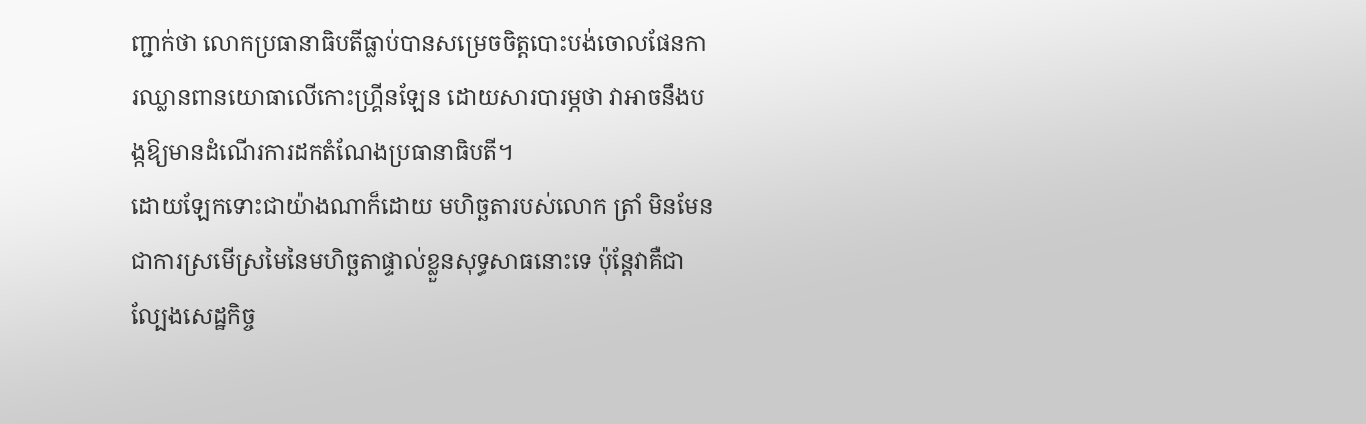ញ្ជាក់ថា លោកប្រធានាធិបតីធ្លាប់បានសម្រេចចិត្តបោះបង់ចោលផែនការឈ្លានពានយោធាលើកោះហ្គ្រីនឡែន ដោយសារបារម្ភថា វាអាចនឹងបង្កឱ្យមានដំណើរការដកតំណែងប្រធានាធិបតី។
ដោយឡែកទោះជាយ៉ាងណាក៏ដោយ មហិច្ឆតារបស់លោក ត្រាំ មិនមែនជាការស្រមើស្រមៃនៃមហិច្ឆតាផ្ទាល់ខ្លួនសុទ្ធសាធនោះទេ ប៉ុន្តែវាគឺជាល្បែងសេដ្ឋកិច្ច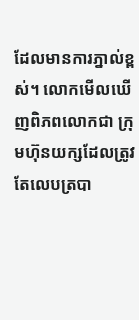ដែលមានការភ្នាល់ខ្ពស់។ លោកមើលឃើញពិភពលោកជា ក្រុមហ៊ុនយក្សដែលត្រូវតែលេបត្របា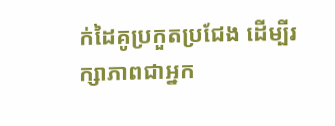ក់ដៃគូប្រកួតប្រជែង ដើម្បីរក្សាភាពជាអ្នក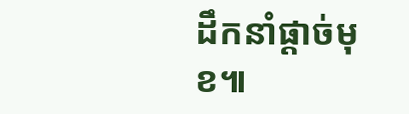ដឹកនាំផ្តាច់មុខ៕